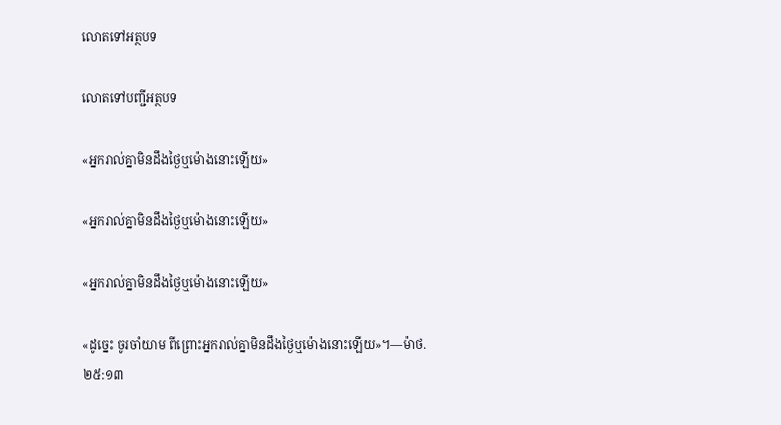លោតទៅអត្ថបទ

លោតទៅបញ្ជីអត្ថបទ

«អ្នករាល់គ្នាមិនដឹងថ្ងៃឬម៉ោងនោះឡើយ»

«អ្នករាល់គ្នាមិនដឹងថ្ងៃឬម៉ោងនោះឡើយ»

«អ្នករាល់គ្នាមិនដឹងថ្ងៃឬម៉ោងនោះឡើយ»

«ដូច្នេះ ចូរចាំយាម ពីព្រោះអ្នករាល់គ្នាមិនដឹងថ្ងៃឬម៉ោងនោះឡើយ»។—ម៉ាថ. ២៥:១៣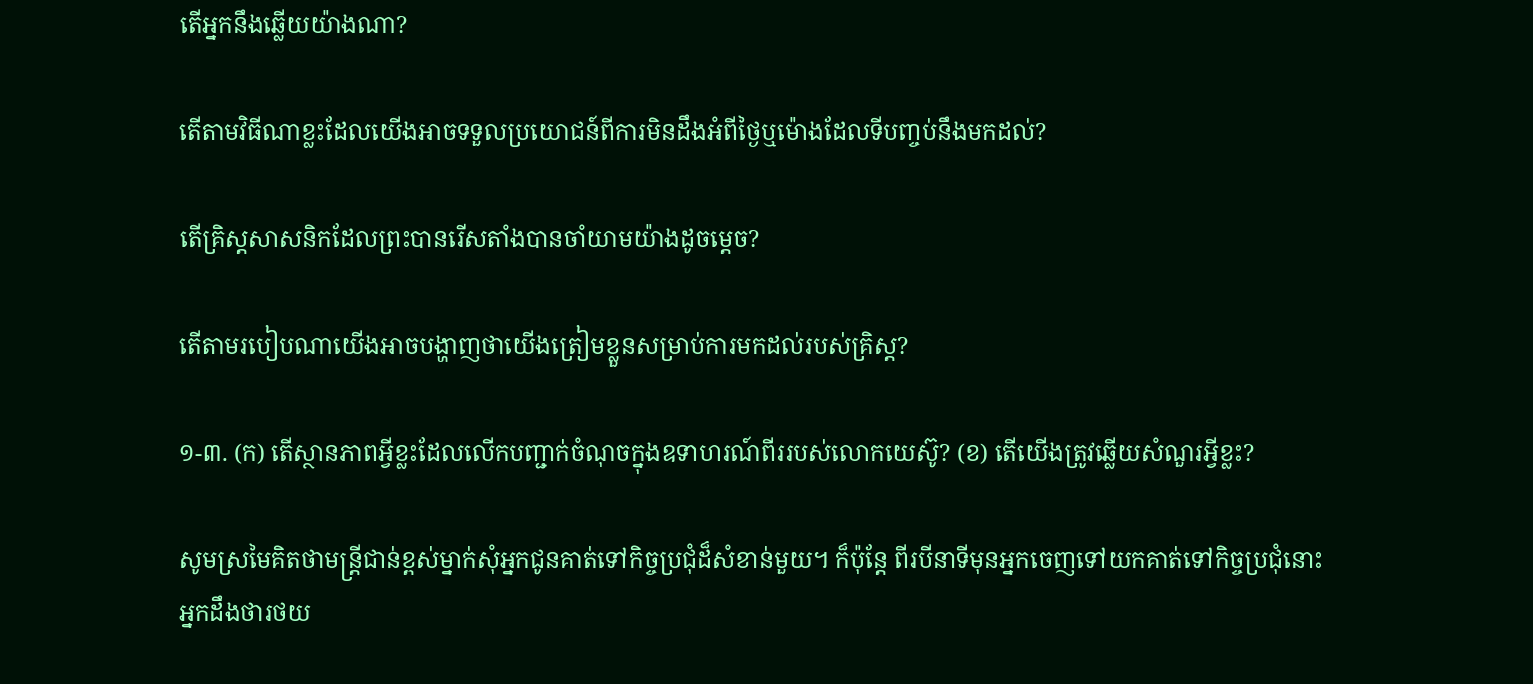តើអ្នកនឹងឆ្លើយយ៉ាងណា?

តើតាមវិធីណាខ្លះដែលយើងអាចទទួលប្រយោជន៍ពីការមិនដឹងអំពីថ្ងៃឬម៉ោងដែលទីបញ្ចប់នឹងមកដល់?

តើគ្រិស្តសាសនិកដែលព្រះបានរើសតាំងបានចាំយាមយ៉ាងដូចម្ដេច?

តើតាមរបៀបណាយើងអាចបង្ហាញថាយើងត្រៀមខ្លួនសម្រាប់ការមកដល់របស់គ្រិស្ត?

១-៣. (ក) តើស្ថានភាពអ្វីខ្លះដែលលើកបញ្ជាក់ចំណុចក្នុងឧទាហរណ៍ពីររបស់លោកយេស៊ូ? (ខ) តើយើងត្រូវឆ្លើយសំណួរអ្វីខ្លះ?

សូមស្រមៃគិតថាមន្ត្រីជាន់ខ្ពស់ម្នាក់សុំអ្នកជូនគាត់ទៅកិច្ចប្រជុំដ៏សំខាន់មួយ។ ក៏ប៉ុន្តែ ពីរបីនាទីមុនអ្នកចេញទៅយកគាត់ទៅកិច្ចប្រជុំនោះ អ្នកដឹងថារថយ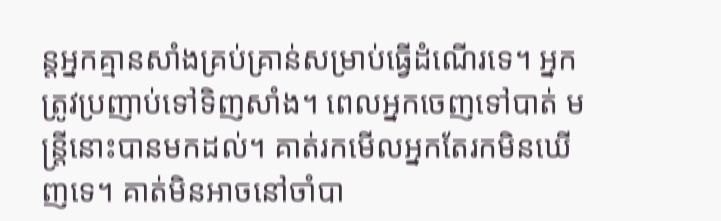ន្តអ្នកគ្មានសាំងគ្រប់គ្រាន់សម្រាប់ធ្វើដំណើរទេ។ អ្នកត្រូវប្រញាប់ទៅទិញសាំង។ ពេលអ្នកចេញទៅបាត់ មន្ត្រីនោះបានមកដល់។ គាត់រកមើលអ្នកតែរកមិនឃើញទេ។ គាត់មិនអាចនៅចាំបា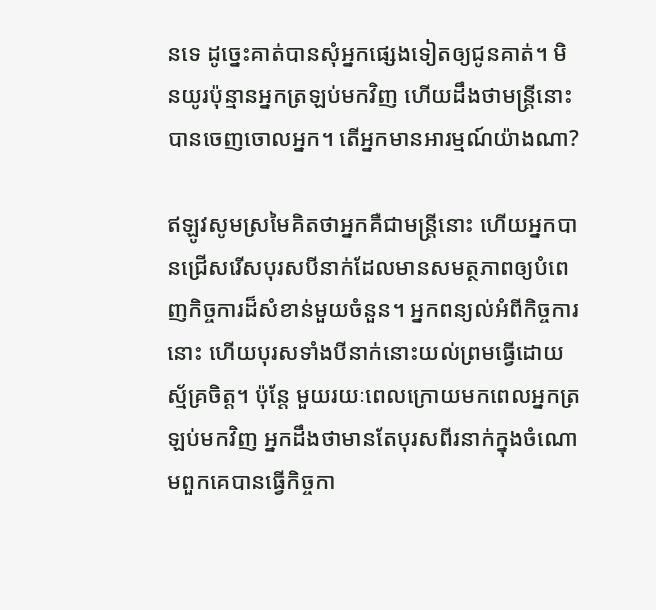នទេ ដូច្នេះគាត់បានសុំអ្នកផ្សេងទៀតឲ្យជូនគាត់។ មិនយូរប៉ុន្មានអ្នកត្រឡប់មកវិញ ហើយដឹងថាមន្ត្រីនោះបានចេញចោលអ្នក។ តើអ្នកមានអារម្មណ៍យ៉ាងណា?

ឥឡូវសូមស្រមៃគិតថាអ្នកគឺជាមន្ត្រីនោះ ហើយអ្នកបានជ្រើសរើសបុរសបីនាក់ដែលមានសមត្ថភាពឲ្យបំពេញកិច្ចការដ៏សំខាន់មួយចំនួន។ អ្នកពន្យល់អំពីកិច្ចការនោះ ហើយបុរសទាំងបីនាក់នោះយល់ព្រមធ្វើដោយស្ម័គ្រចិត្ត។ ប៉ុន្តែ មួយរយៈពេលក្រោយមកពេលអ្នកត្រឡប់មកវិញ អ្នកដឹងថាមានតែបុរសពីរនាក់ក្នុងចំណោមពួកគេបានធ្វើកិច្ចកា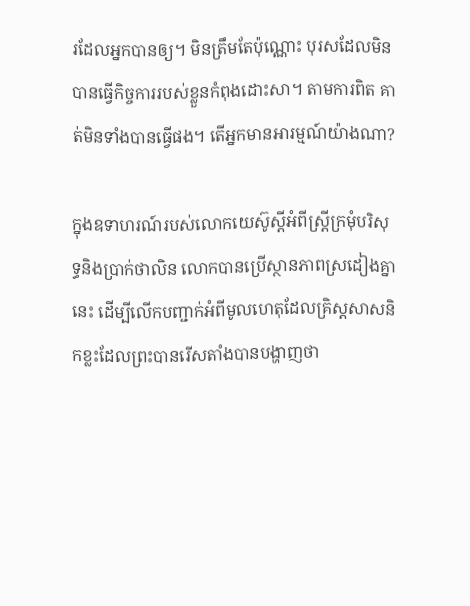រដែលអ្នកបានឲ្យ។ មិនត្រឹមតែប៉ុណ្ណោះ បុរសដែលមិនបានធ្វើកិច្ចការរបស់ខ្លួនកំពុងដោះសា។ តាមការពិត គាត់មិនទាំងបានធ្វើផង។ តើអ្នកមានអារម្មណ៍យ៉ាងណា?

ក្នុងឧទាហរណ៍របស់លោកយេស៊ូស្តីអំពីស្ត្រីក្រមុំបរិសុទ្ធនិងប្រាក់ថាលិន លោកបានប្រើស្ថានភាពស្រដៀងគ្នានេះ ដើម្បីលើកបញ្ជាក់អំពីមូលហេតុដែលគ្រិស្តសាសនិកខ្លះដែលព្រះបានរើសតាំងបានបង្ហាញថា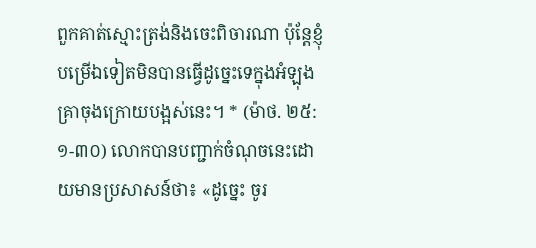ពួកគាត់ស្មោះត្រង់និងចេះពិចារណា ប៉ុន្តែខ្ញុំបម្រើឯទៀតមិនបានធ្វើដូច្នេះទេក្នុងអំឡុងគ្រាចុងក្រោយបង្អស់នេះ។ * (ម៉ាថ. ២៥:១-៣០) លោកបានបញ្ជាក់ចំណុចនេះដោយមានប្រសាសន៍ថា៖ «ដូច្នេះ ចូរ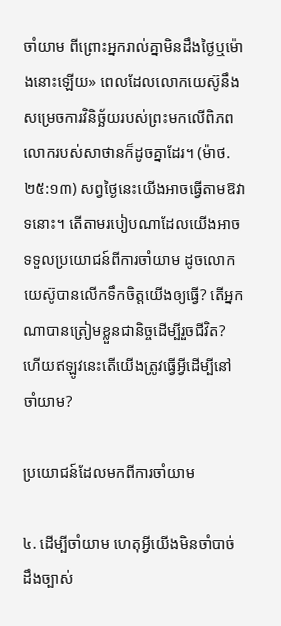ចាំយាម ពីព្រោះអ្នករាល់គ្នាមិនដឹងថ្ងៃឬម៉ោងនោះឡើយ» ពេលដែលលោកយេស៊ូនឹងសម្រេចការវិនិច្ឆ័យរបស់ព្រះមកលើពិភពលោករបស់សាថានក៏ដូចគ្នាដែរ។ (ម៉ាថ. ២៥:១៣) សព្វថ្ងៃនេះយើងអាចធ្វើតាមឱវាទនោះ។ តើតាមរបៀបណាដែលយើងអាចទទួលប្រយោជន៍ពីការចាំយាម ដូចលោកយេស៊ូបានលើកទឹកចិត្តយើងឲ្យធ្វើ? តើអ្នកណាបានត្រៀមខ្លួនជានិច្ចដើម្បីរួចជីវិត? ហើយឥឡូវនេះតើយើងត្រូវធ្វើអ្វីដើម្បីនៅចាំយាម?

ប្រយោជន៍ដែលមកពីការចាំយាម

៤. ដើម្បីចាំយាម ហេតុអ្វីយើងមិនចាំបាច់ដឹងច្បាស់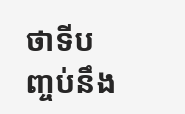ថាទីបញ្ចប់នឹង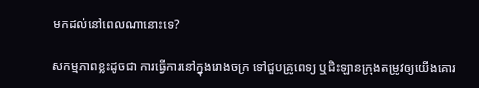មកដល់នៅពេលណានោះទេ?

សកម្មភាពខ្លះដូចជា ការធ្វើការនៅក្នុងរោងចក្រ ទៅជួបគ្រូពេទ្យ ឬជិះឡានក្រុងតម្រូវឲ្យយើងគោរ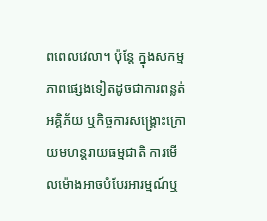ពពេលវេលា។ ប៉ុន្តែ ក្នុងសកម្មភាពផ្សេងទៀតដូចជាការពន្លត់អគ្គិភ័យ ឬកិច្ចការសង្គ្រោះក្រោយមហន្តរាយធម្មជាតិ ការមើលម៉ោងអាចបំបែរអារម្មណ៍ឬ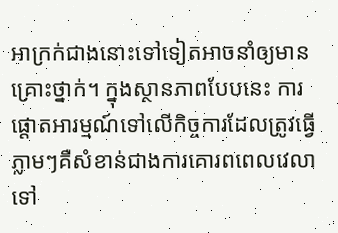អាក្រក់ជាងនោះទៅទៀតអាចនាំឲ្យមានគ្រោះថ្នាក់។ ក្នុងស្ថានភាពបែបនេះ ការផ្ដោតអារម្មណ៍ទៅលើកិច្ចការដែលត្រូវធ្វើភ្លាមៗគឺសំខាន់ជាងការគោរពពេលវេលាទៅ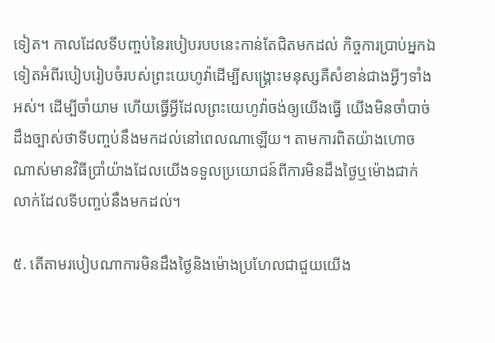ទៀត។ កាលដែលទីបញ្ចប់នៃរបៀបរបបនេះកាន់តែជិតមកដល់ កិច្ចការប្រាប់អ្នកឯទៀតអំពីរបៀបរៀបចំរបស់ព្រះយេហូវ៉ាដើម្បីសង្គ្រោះមនុស្សគឺសំខាន់ជាងអ្វីៗទាំងអស់។ ដើម្បីចាំយាម ហើយធ្វើអ្វីដែលព្រះយេហូវ៉ាចង់ឲ្យយើងធ្វើ យើងមិនចាំបាច់ដឹងច្បាស់ថាទីបញ្ចប់នឹងមកដល់នៅពេលណាឡើយ។ តាមការពិតយ៉ាងហោចណាស់មានវិធីប្រាំយ៉ាងដែលយើងទទួលប្រយោជន៍ពីការមិនដឹងថ្ងៃឬម៉ោងជាក់លាក់ដែលទីបញ្ចប់នឹងមកដល់។

៥. តើតាមរបៀបណាការមិនដឹងថ្ងៃនិងម៉ោងប្រហែលជាជួយយើង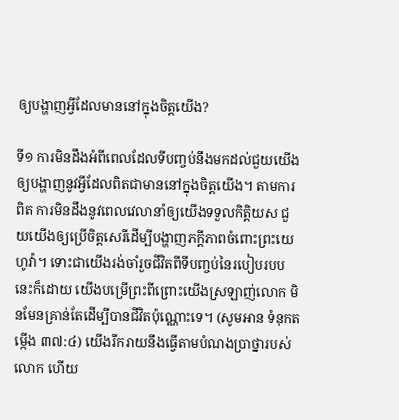ឲ្យបង្ហាញអ្វីដែលមាននៅក្នុងចិត្តយើង?

ទី១ ការមិនដឹងអំពីពេលដែលទីបញ្ចប់នឹងមកដល់ជួយយើងឲ្យបង្ហាញនូវអ្វីដែលពិតជាមាននៅក្នុងចិត្តយើង។ តាមការពិត ការមិនដឹងនូវពេលវេលានាំឲ្យយើងទទួលកិត្ដិយស ជួយយើងឲ្យប្រើចិត្តសេរីដើម្បីបង្ហាញភក្ដីភាពចំពោះព្រះយេហូវ៉ា។ ទោះជាយើងរង់ចាំរួចជីវិតពីទីបញ្ចប់នៃរបៀបរបបនេះក៏ដោយ យើងបម្រើព្រះពីព្រោះយើងស្រឡាញ់លោក មិនមែនគ្រាន់តែដើម្បីបានជីវិតប៉ុណ្ណោះទេ។ (សូមអាន ទំនុកតម្កើង ៣៧:៤) យើងរីករាយនឹងធ្វើតាមបំណងប្រាថ្នារបស់លោក ហើយ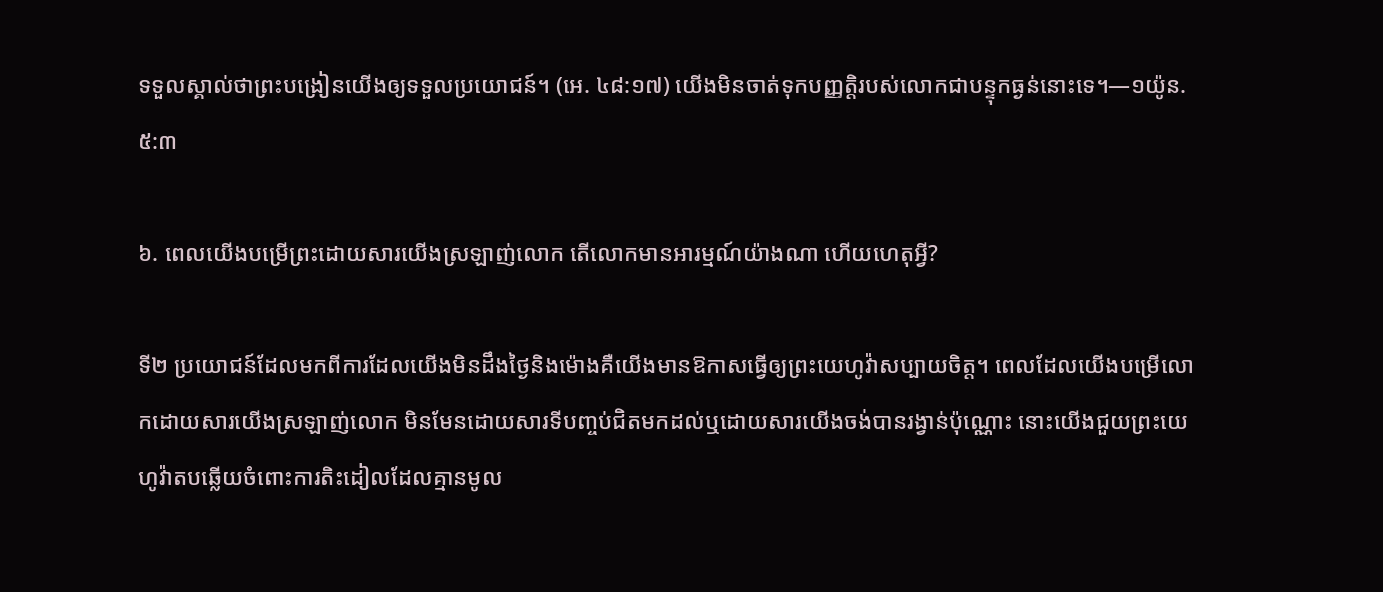ទទួលស្គាល់ថាព្រះបង្រៀនយើងឲ្យទទួលប្រយោជន៍។ (អេ. ៤៨:១៧) យើងមិនចាត់ទុកបញ្ញត្ដិរបស់លោកជាបន្ទុកធ្ងន់នោះទេ។—១យ៉ូន. ៥:៣

៦. ពេលយើងបម្រើព្រះដោយសារយើងស្រឡាញ់លោក តើលោកមានអារម្មណ៍យ៉ាងណា ហើយហេតុអ្វី?

ទី២ ប្រយោជន៍ដែលមកពីការដែលយើងមិនដឹងថ្ងៃនិងម៉ោងគឺយើងមានឱកាសធ្វើឲ្យព្រះយេហូវ៉ាសប្បាយចិត្ត។ ពេលដែលយើងបម្រើលោកដោយសារយើងស្រឡាញ់លោក មិនមែនដោយសារទីបញ្ចប់ជិតមកដល់ឬដោយសារយើងចង់បានរង្វាន់ប៉ុណ្ណោះ នោះយើងជួយព្រះយេហូវ៉ាតបឆ្លើយចំពោះការតិះដៀលដែលគ្មានមូល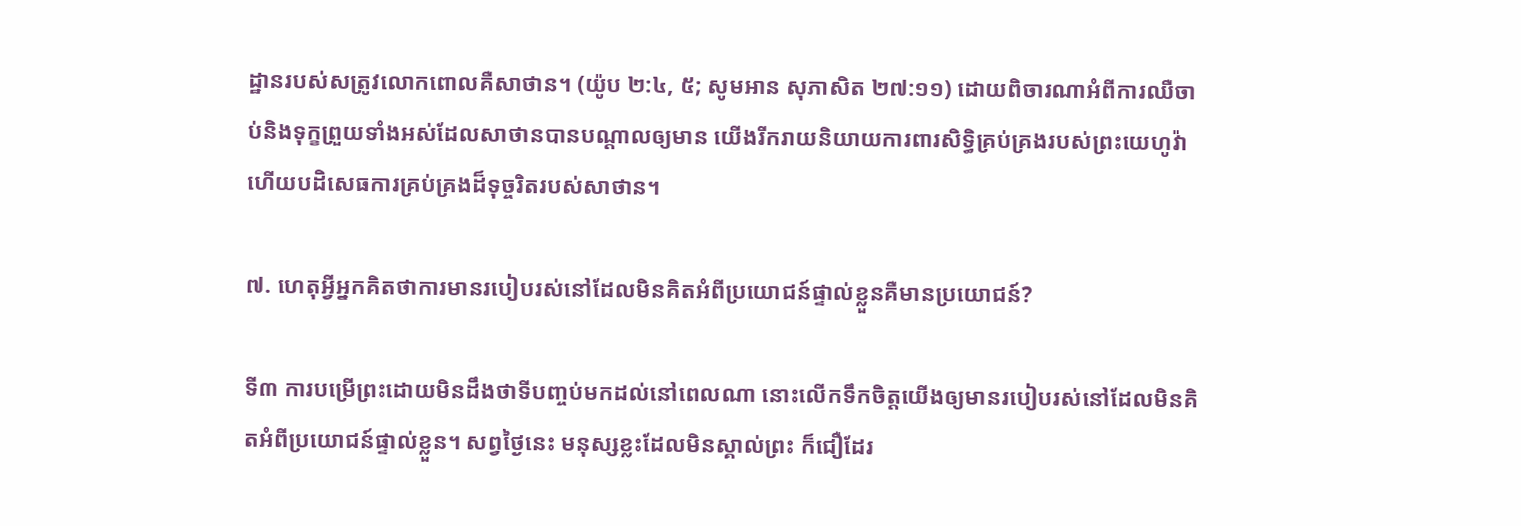ដ្ឋានរបស់សត្រូវលោកពោលគឺសាថាន។ (យ៉ូប ២:៤, ៥; សូមអាន សុភាសិត ២៧:១១) ដោយពិចារណាអំពីការឈឺចាប់និងទុក្ខព្រួយទាំងអស់ដែលសាថានបានបណ្ដាលឲ្យមាន យើងរីករាយនិយាយការពារសិទ្ធិគ្រប់គ្រងរបស់ព្រះយេហូវ៉ា ហើយបដិសេធការគ្រប់គ្រងដ៏ទុច្ចរិតរបស់សាថាន។

៧. ហេតុអ្វីអ្នកគិតថាការមានរបៀបរស់នៅដែលមិនគិតអំពីប្រយោជន៍ផ្ទាល់ខ្លួនគឺមានប្រយោជន៍?

ទី៣ ការបម្រើព្រះដោយមិនដឹងថាទីបញ្ចប់មកដល់នៅពេលណា នោះលើកទឹកចិត្តយើងឲ្យមានរបៀបរស់នៅដែលមិនគិតអំពីប្រយោជន៍ផ្ទាល់ខ្លួន។ សព្វថ្ងៃនេះ មនុស្សខ្លះដែលមិនស្គាល់ព្រះ ក៏ជឿដែរ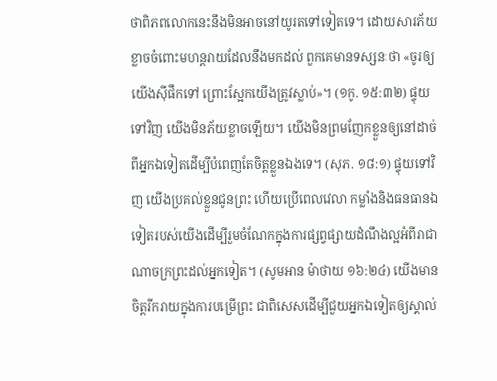ថាពិភពលោកនេះនឹងមិនអាចនៅយូរតទៅទៀតទេ។ ដោយសារភ័យខ្លាចចំពោះមហន្តរាយដែលនឹងមកដល់ ពួកគេមានទស្សនៈថា «ចូរឲ្យយើងស៊ីផឹកទៅ ព្រោះស្អែកយើងត្រូវស្លាប់»។ (១កូ. ១៥:៣២) ផ្ទុយទៅវិញ យើងមិនភ័យខ្លាចឡើយ។ យើងមិនព្រមញែកខ្លួនឲ្យនៅដាច់ពីអ្នកឯទៀតដើម្បីបំពេញតែចិត្តខ្លួនឯងទេ។ (សុភ. ១៨:១) ផ្ទុយទៅវិញ យើងប្រគល់ខ្លួនជូនព្រះ ហើយប្រើពេលវេលា កម្លាំងនិងធនធានឯទៀតរបស់យើងដើម្បីរួមចំណែកក្នុងការផ្សព្វផ្សាយដំណឹងល្អអំពីរាជាណាចក្រព្រះដល់អ្នកទៀត។ (សូមអាន ម៉ាថាយ ១៦:២៤) យើងមានចិត្តរីករាយក្នុងការបម្រើព្រះ ជាពិសេសដើម្បីជួយអ្នកឯទៀតឲ្យស្គាល់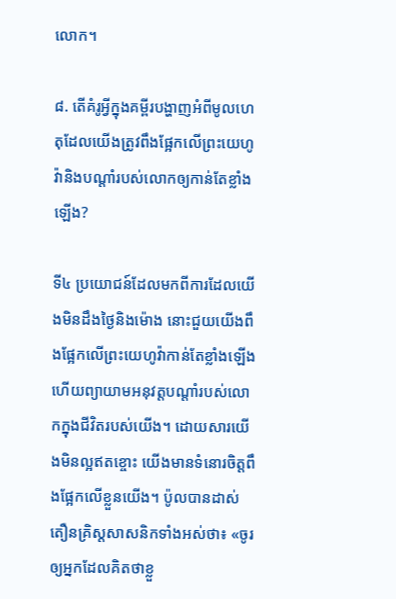លោក។

៨. តើគំរូអ្វីក្នុងគម្ពីរបង្ហាញអំពីមូលហេតុដែលយើងត្រូវពឹងផ្អែកលើព្រះយេហូវ៉ានិងបណ្ដាំរបស់លោកឲ្យកាន់តែខ្លាំងឡើង?

ទី៤ ប្រយោជន៍ដែលមកពីការដែលយើងមិនដឹងថ្ងៃនិងម៉ោង នោះជួយយើងពឹងផ្អែកលើព្រះយេហូវ៉ាកាន់តែខ្លាំងឡើង ហើយព្យាយាមអនុវត្តបណ្ដាំរបស់លោកក្នុងជីវិតរបស់យើង។ ដោយសារយើងមិនល្អឥតខ្ចោះ យើងមានទំនោរចិត្តពឹងផ្អែកលើខ្លួនយើង។ ប៉ូលបានដាស់តឿនគ្រិស្តសាសនិកទាំងអស់ថា៖ «ចូរឲ្យអ្នកដែលគិតថាខ្លួ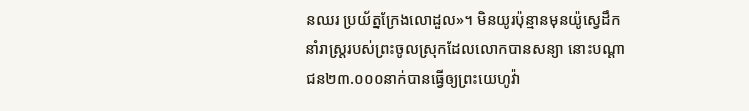នឈរ ប្រយ័ត្នក្រែងលោដួល»។ មិនយូរប៉ុន្មានមុនយ៉ូស្វេដឹកនាំរាស្ត្ររបស់ព្រះចូលស្រុកដែលលោកបានសន្យា នោះបណ្ដាជន២៣.០០០នាក់បានធ្វើឲ្យព្រះយេហូវ៉ា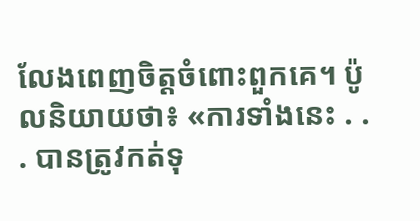លែងពេញចិត្តចំពោះពួកគេ។ ប៉ូលនិយាយថា៖ «ការទាំងនេះ . . . បានត្រូវកត់ទុ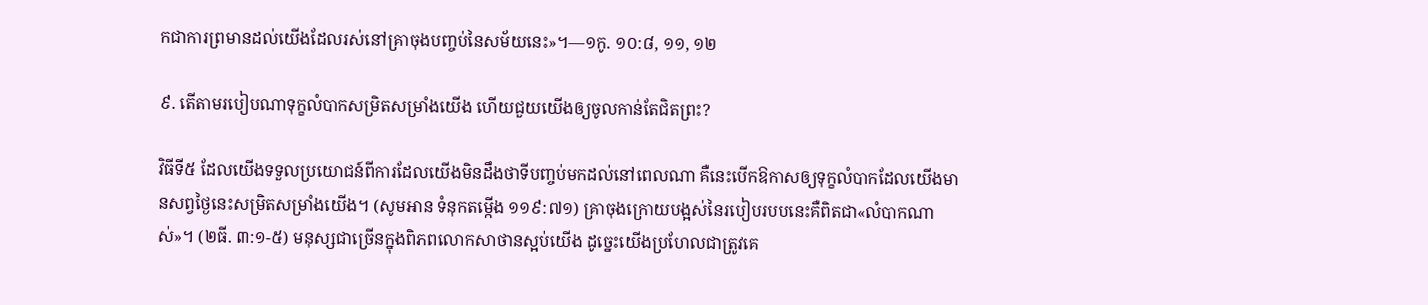កជាការព្រមានដល់យើងដែលរស់នៅគ្រាចុងបញ្ចប់នៃសម័យនេះ»។—១កូ. ១០:៨, ១១, ១២

៩. តើតាមរបៀបណាទុក្ខលំបាកសម្រិតសម្រាំងយើង ហើយជួយយើងឲ្យចូលកាន់តែជិតព្រះ?

វិធីទី៥ ដែលយើងទទួលប្រយោជន៍ពីការដែលយើងមិនដឹងថាទីបញ្ចប់មកដល់នៅពេលណា គឺនេះបើកឱកាសឲ្យទុក្ខលំបាកដែលយើងមានសព្វថ្ងៃនេះសម្រិតសម្រាំងយើង។ (សូមអាន ទំនុកតម្កើង ១១៩:៧១) គ្រាចុងក្រោយបង្អស់នៃរបៀបរបបនេះគឺពិតជា«លំបាកណាស់»។ (២ធី. ៣:១-៥) មនុស្សជាច្រើនក្នុងពិភពលោកសាថានស្អប់យើង ដូច្នេះយើងប្រហែលជាត្រូវគេ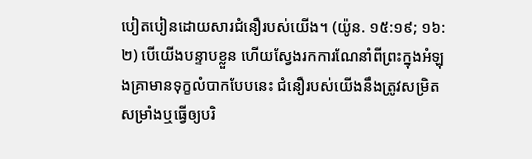បៀតបៀនដោយសារជំនឿរបស់យើង។ (យ៉ូន. ១៥:១៩; ១៦:២) បើយើងបន្ទាបខ្លួន ហើយស្វែងរកការណែនាំពីព្រះក្នុងអំឡុងគ្រាមានទុក្ខលំបាកបែបនេះ ជំនឿរបស់យើងនឹងត្រូវសម្រិតសម្រាំងឬធ្វើឲ្យបរិ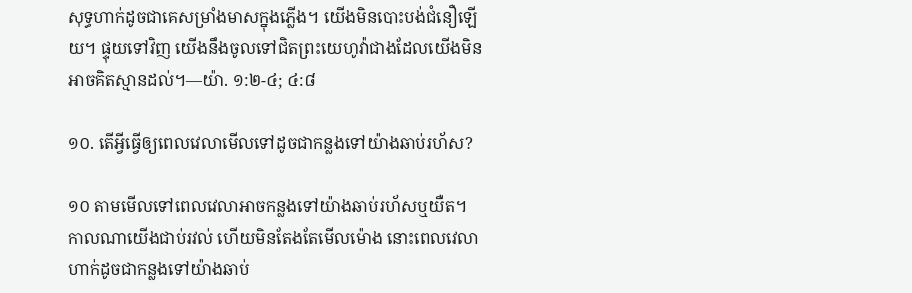សុទ្ធហាក់ដូចជាគេសម្រាំងមាសក្នុងភ្លើង។ យើងមិនបោះបង់ជំនឿឡើយ។ ផ្ទុយទៅវិញ យើងនឹងចូលទៅជិតព្រះយេហូវ៉ាជាងដែលយើងមិនអាចគិតស្មានដល់។—យ៉ា. ១:២-៤; ៤:៨

១០. តើអ្វីធ្វើឲ្យពេលវេលាមើលទៅដូចជាកន្លងទៅយ៉ាងឆាប់រហ័ស?

១០ តាមមើលទៅពេលវេលាអាចកន្លងទៅយ៉ាងឆាប់រហ័សឬយឺត។ កាលណាយើងជាប់រវល់ ហើយមិនតែងតែមើលម៉ោង នោះពេលវេលាហាក់ដូចជាកន្លងទៅយ៉ាងឆាប់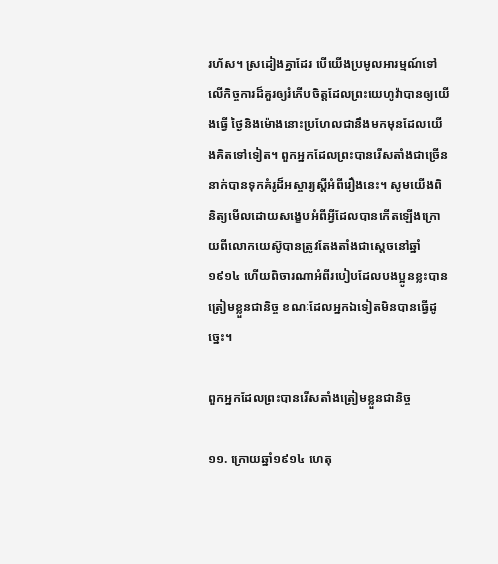រហ័ស។ ស្រដៀងគ្នាដែរ បើយើងប្រមូលអារម្មណ៍ទៅលើកិច្ចការដ៏គួរឲ្យរំភើបចិត្តដែលព្រះយេហូវ៉ាបានឲ្យយើងធ្វើ ថ្ងៃនិងម៉ោងនោះប្រហែលជានឹងមកមុនដែលយើងគិតទៅទៀត។ ពួកអ្នកដែលព្រះបានរើសតាំងជាច្រើននាក់បានទុកគំរូដ៏អស្ចារ្យស្តីអំពីរឿងនេះ។ សូមយើងពិនិត្យមើលដោយសង្ខេបអំពីអ្វីដែលបានកើតឡើងក្រោយពីលោកយេស៊ូបានត្រូវតែងតាំងជាស្តេចនៅឆ្នាំ១៩១៤ ហើយពិចារណាអំពីរបៀបដែលបងប្អូនខ្លះបានត្រៀមខ្លួនជានិច្ច ខណៈដែលអ្នកឯទៀតមិនបានធ្វើដូច្នេះ។

ពួកអ្នកដែលព្រះបានរើសតាំងត្រៀមខ្លួនជានិច្ច

១១. ក្រោយឆ្នាំ១៩១៤ ហេតុ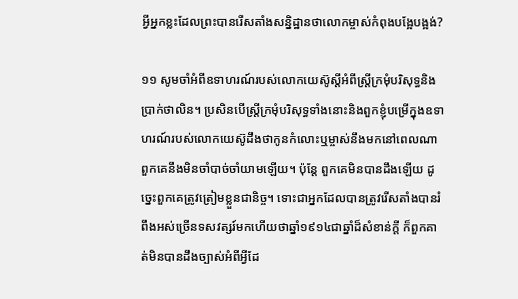អ្វីអ្នកខ្លះដែលព្រះបានរើសតាំងសន្និដ្ឋានថាលោកម្ចាស់កំពុងបង្អែបង្អង់?

១១ សូមចាំអំពីឧទាហរណ៍របស់លោកយេស៊ូស្តីអំពីស្ត្រីក្រមុំបរិសុទ្ធនិងប្រាក់ថាលិន។ ប្រសិនបើស្ត្រីក្រមុំបរិសុទ្ធទាំងនោះនិងពួកខ្ញុំបម្រើក្នុងឧទាហរណ៍របស់លោកយេស៊ូដឹងថាកូនកំលោះឬម្ចាស់នឹងមកនៅពេលណា ពួកគេនឹងមិនចាំបាច់ចាំយាមឡើយ។ ប៉ុន្តែ ពួកគេមិនបានដឹងឡើយ ដូច្នេះពួកគេត្រូវត្រៀមខ្លួនជានិច្ច។ ទោះជាអ្នកដែលបានត្រូវរើសតាំងបានរំពឹងអស់ច្រើនទសវត្សរ៍មកហើយថាឆ្នាំ១៩១៤ជាឆ្នាំដ៏សំខាន់ក្ដី ក៏ពួកគាត់មិនបានដឹងច្បាស់អំពីអ្វីដែ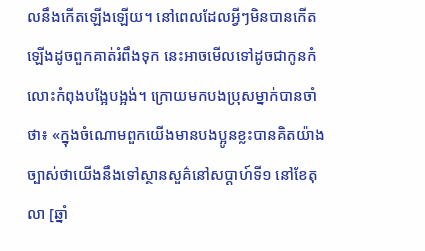លនឹងកើតឡើងឡើយ។ នៅពេលដែលអ្វីៗមិនបានកើតឡើងដូចពួកគាត់រំពឹងទុក នេះអាចមើលទៅដូចជាកូនកំលោះកំពុងបង្អែបង្អង់។ ក្រោយមកបងប្រុសម្នាក់បានចាំថា៖ «ក្នុងចំណោមពួកយើងមានបងប្អូនខ្លះបានគិតយ៉ាងច្បាស់ថាយើងនឹងទៅស្ថានសួគ៌នៅសប្ដាហ៍ទី១ នៅខែតុលា [ឆ្នាំ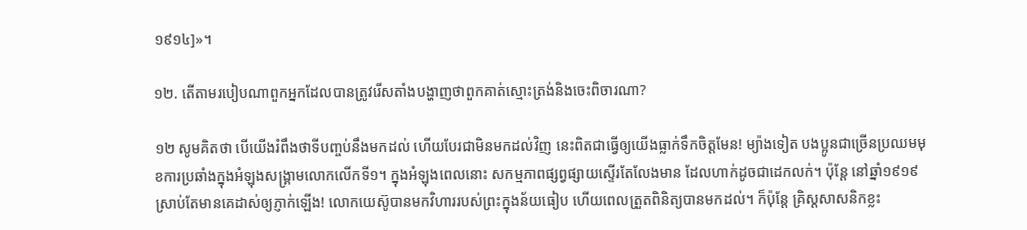១៩១៤]»។

១២. តើតាមរបៀបណាពួកអ្នកដែលបានត្រូវរើសតាំងបង្ហាញថាពួកគាត់ស្មោះត្រង់និងចេះពិចារណា?

១២ សូមគិតថា បើយើងរំពឹងថាទីបញ្ចប់នឹងមកដល់ ហើយបែរជាមិនមកដល់វិញ នេះពិតជាធ្វើឲ្យយើងធ្លាក់ទឹកចិត្តមែន! ម្យ៉ាងទៀត បងប្អូនជាច្រើនប្រឈមមុខការប្រឆាំងក្នុងអំឡុងសង្គ្រាមលោកលើកទី១។ ក្នុងអំឡុងពេលនោះ សកម្មភាពផ្សព្វផ្សាយស្ទើរតែលែងមាន ដែលហាក់ដូចជាដេកលក់។ ប៉ុន្តែ នៅឆ្នាំ១៩១៩ ស្រាប់តែមានគេដាស់ឲ្យភ្ញាក់ឡើង! លោកយេស៊ូបានមកវិហាររបស់ព្រះក្នុងន័យធៀប ហើយពេលត្រួតពិនិត្យបានមកដល់។ ក៏ប៉ុន្តែ គ្រិស្តសាសនិកខ្លះ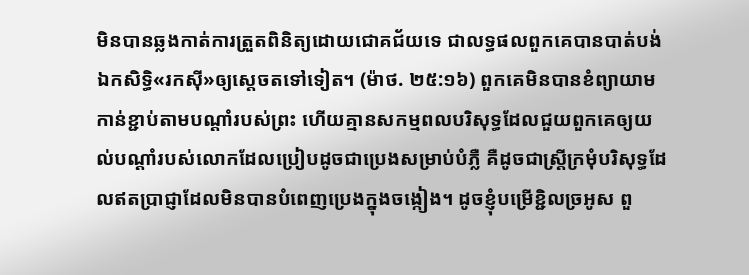មិនបានឆ្លងកាត់ការត្រួតពិនិត្យដោយជោគជ័យទេ ជាលទ្ធផលពួកគេបានបាត់បង់ឯកសិទ្ធិ«រកស៊ី»ឲ្យស្តេចតទៅទៀត។ (ម៉ាថ. ២៥:១៦) ពួកគេមិនបានខំព្យាយាមកាន់ខ្ជាប់តាមបណ្ដាំរបស់ព្រះ ហើយគ្មានសកម្មពលបរិសុទ្ធដែលជួយពួកគេឲ្យយល់បណ្ដាំរបស់លោកដែលប្រៀបដូចជាប្រេងសម្រាប់បំភ្លឺ គឺដូចជាស្ត្រីក្រមុំបរិសុទ្ធដែលឥតប្រាជ្ញាដែលមិនបានបំពេញប្រេងក្នុងចង្កៀង។ ដូចខ្ញុំបម្រើខ្ជិលច្រអូស ពួ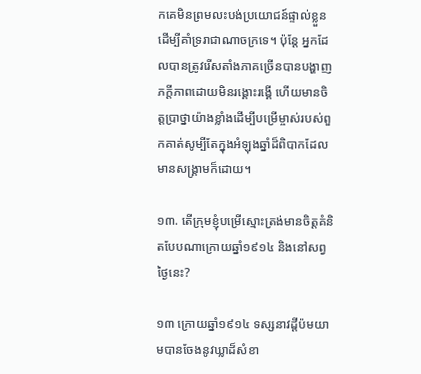កគេមិនព្រមលះបង់ប្រយោជន៍ផ្ទាល់ខ្លួនដើម្បីគាំទ្ររាជាណាចក្រទេ។ ប៉ុន្តែ អ្នកដែលបានត្រូវរើសតាំងភាគច្រើនបានបង្ហាញភក្ដីភាពដោយមិនរង្គោះរង្គើ ហើយមានចិត្តប្រាថ្នាយ៉ាងខ្លាំងដើម្បីបម្រើម្ចាស់របស់ពួកគាត់សូម្បីតែក្នុងអំឡុងឆ្នាំដ៏ពិបាកដែលមានសង្គ្រាមក៏ដោយ។

១៣. តើក្រុមខ្ញុំបម្រើស្មោះត្រង់មានចិត្តគំនិតបែបណាក្រោយឆ្នាំ១៩១៤ និងនៅសព្វថ្ងៃនេះ?

១៣ ក្រោយឆ្នាំ១៩១៤ ទស្សនាវដ្ដីប៉មយាមបានចែងនូវឃ្លាដ៏សំខា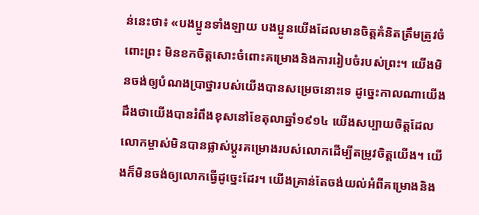ន់នេះថា៖ «បងប្អូនទាំងឡាយ បងប្អូនយើងដែលមានចិត្តគំនិតត្រឹមត្រូវចំពោះព្រះ មិនខកចិត្តសោះចំពោះគម្រោងនិងការរៀបចំរបស់ព្រះ។ យើងមិនចង់ឲ្យបំណងប្រាថ្នារបស់យើងបានសម្រេចនោះទេ ដូច្នេះកាលណាយើងដឹងថាយើងបានរំពឹងខុសនៅខែតុលាឆ្នាំ១៩១៤ យើងសប្បាយចិត្តដែលលោកម្ចាស់មិនបានផ្លាស់ប្ដូរគម្រោងរបស់លោកដើម្បីតម្រូវចិត្តយើង។ យើងក៏មិនចង់ឲ្យលោកធ្វើដូច្នេះដែរ។ យើងគ្រាន់តែចង់យល់អំពីគម្រោងនិង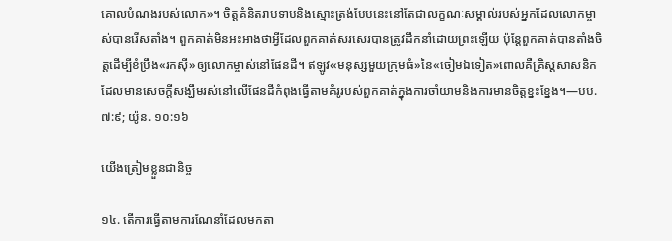គោលបំណងរបស់លោក»។ ចិត្តគំនិតរាបទាបនិងស្មោះត្រង់បែបនេះនៅតែជាលក្ខណៈសម្គាល់របស់អ្នកដែលលោកម្ចាស់បានរើសតាំង។ ពួកគាត់មិនអះអាងថាអ្វីដែលពួកគាត់សរសេរបានត្រូវដឹកនាំដោយព្រះឡើយ ប៉ុន្តែពួកគាត់បានតាំងចិត្តដើម្បីខំប្រឹង«រកស៊ី»ឲ្យលោកម្ចាស់នៅផែនដី។ ឥឡូវ«មនុស្សមួយក្រុមធំ»នៃ«ចៀមឯទៀត»ពោលគឺគ្រិស្តសាសនិកដែលមានសេចក្ដីសង្ឃឹមរស់នៅលើផែនដីកំពុងធ្វើតាមគំរូរបស់ពួកគាត់ក្នុងការចាំយាមនិងការមានចិត្តខ្នះខ្នែង។—បប. ៧:៩; យ៉ូន. ១០:១៦

យើងត្រៀមខ្លួនជានិច្ច

១៤. តើការធ្វើតាមការណែនាំដែលមកតា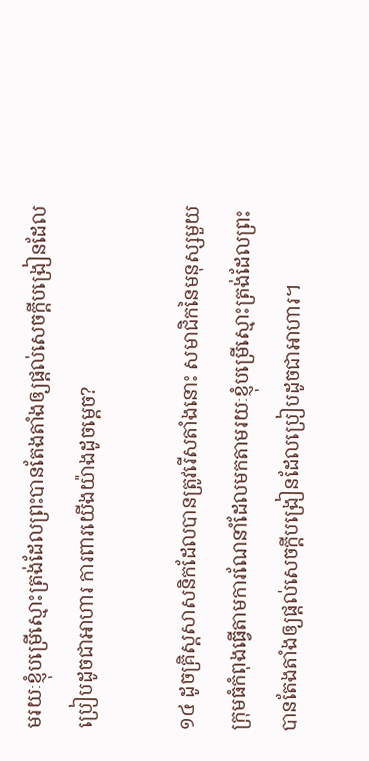មរយៈខ្ញុំបម្រើស្មោះត្រង់ដែលព្រះបានតែងតាំងឲ្យផ្ដល់សេចក្ដីបង្រៀនដែលប្រៀបដូចជាអាហារ ការពារយើងយ៉ាងដូចម្ដេច?

១៤ ដូចគ្រិស្តសាសនិកដែលបានត្រូវរើសតាំងនោះ សមាជិកនៃមនុស្សមួយក្រុមធំកំពុងធ្វើតាមការណែនាំដែលមកតាមរយៈខ្ញុំបម្រើស្មោះត្រង់ដែលព្រះបានតែងតាំងឲ្យផ្ដល់សេចក្ដីបង្រៀនដែលប្រៀបដូចជាអាហារ។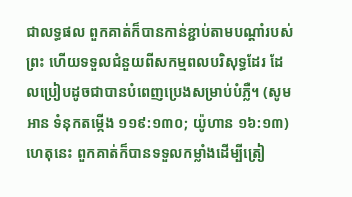ជាលទ្ធផល ពួកគាត់ក៏បានកាន់ខ្ជាប់តាមបណ្ដាំរបស់ព្រះ ហើយទទួលជំនួយពីសកម្មពលបរិសុទ្ធដែរ ដែលប្រៀបដូចជាបានបំពេញប្រេងសម្រាប់បំភ្លឺ។ (សូមអាន ទំនុកតម្កើង ១១៩:១៣០; យ៉ូហាន ១៦:១៣) ហេតុនេះ ពួកគាត់ក៏បានទទួលកម្លាំងដើម្បីត្រៀ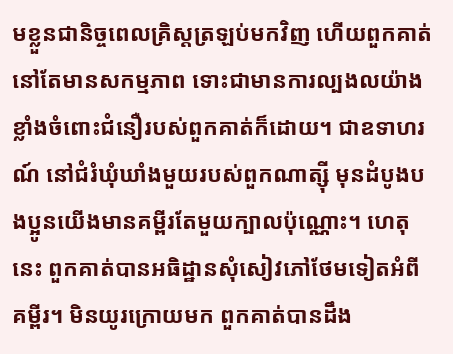មខ្លួនជានិច្ចពេលគ្រិស្តត្រឡប់មកវិញ ហើយពួកគាត់នៅតែមានសកម្មភាព ទោះជាមានការល្បងលយ៉ាងខ្លាំងចំពោះជំនឿរបស់ពួកគាត់ក៏ដោយ។ ជាឧទាហរណ៍ នៅជំរំឃុំឃាំងមួយរបស់ពួកណាត្ស៊ី មុនដំបូងបងប្អូនយើងមានគម្ពីរតែមួយក្បាលប៉ុណ្ណោះ។ ហេតុនេះ ពួកគាត់បានអធិដ្ឋានសុំសៀវភៅថែមទៀតអំពីគម្ពីរ។ មិនយូរក្រោយមក ពួកគាត់បានដឹង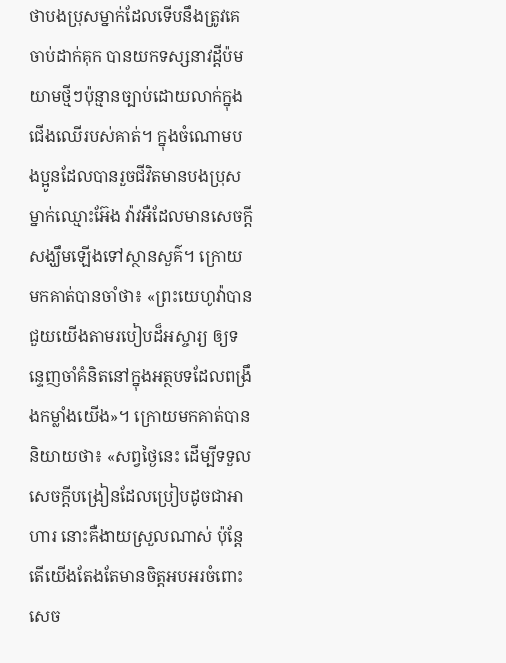ថាបងប្រុសម្នាក់ដែលទើបនឹងត្រូវគេចាប់ដាក់គុក បានយកទស្សនាវដ្ដីប៉មយាមថ្មីៗប៉ុន្មានច្បាប់ដោយលាក់ក្នុងជើងឈើរបស់គាត់។ ក្នុងចំណោមបងប្អូនដែលបានរួចជីវិតមានបងប្រុសម្នាក់ឈ្មោះអ៊ែង វ៉ាវអឺដែលមានសេចក្ដីសង្ឃឹមឡើងទៅស្ថានសួគ៌។ ក្រោយមកគាត់បានចាំថា៖ «ព្រះយេហូវ៉ាបានជួយយើងតាមរបៀបដ៏អស្ចារ្យ ឲ្យទន្ទេញចាំគំនិតនៅក្នុងអត្ថបទដែលពង្រឹងកម្លាំងយើង»។ ក្រោយមកគាត់បាននិយាយថា៖ «សព្វថ្ងៃនេះ ដើម្បីទទួលសេចក្ដីបង្រៀនដែលប្រៀបដូចជាអាហារ នោះគឺងាយស្រួលណាស់ ប៉ុន្តែតើយើងតែងតែមានចិត្តអបអរចំពោះសេច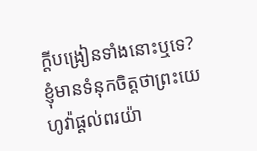ក្ដីបង្រៀនទាំងនោះឬទេ? ខ្ញុំមានទំនុកចិត្តថាព្រះយេហូវ៉ាផ្ដល់ពរយ៉ា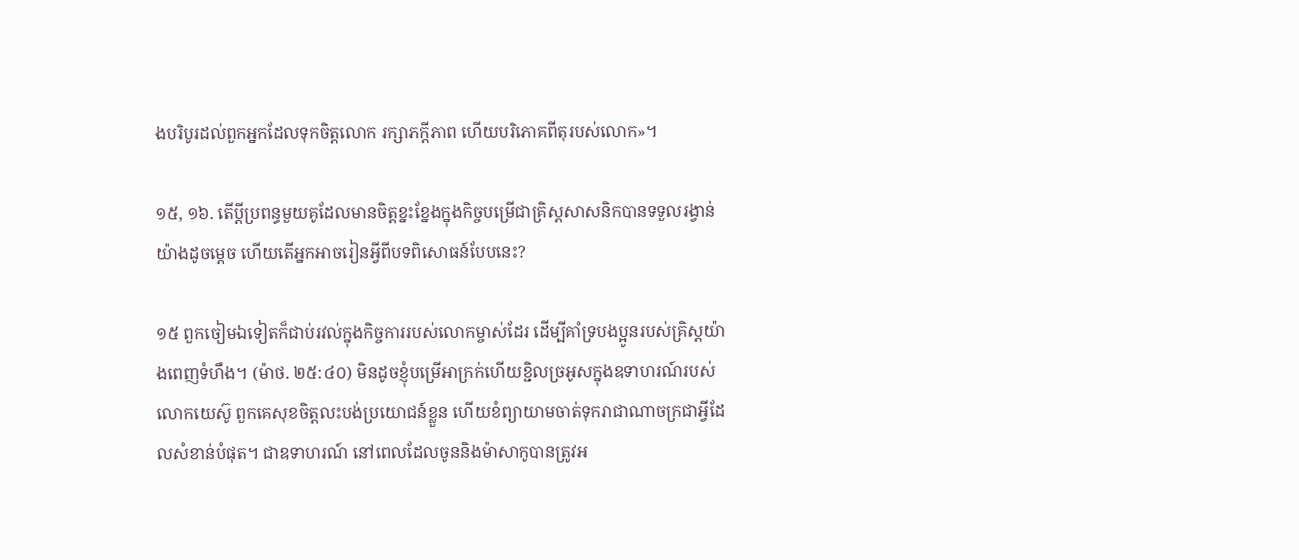ងបរិបូរដល់ពួកអ្នកដែលទុកចិត្តលោក រក្សាភក្ដីភាព ហើយបរិភោគពីតុរបស់លោក»។

១៥, ១៦. តើប្ដីប្រពន្ធមួយគូដែលមានចិត្តខ្នះខ្នែងក្នុងកិច្ចបម្រើជាគ្រិស្តសាសនិកបានទទួលរង្វាន់យ៉ាងដូចម្ដេច ហើយតើអ្នកអាចរៀនអ្វីពីបទពិសោធន៍បែបនេះ?

១៥ ពួកចៀមឯទៀតក៏ជាប់រវល់ក្នុងកិច្ចការរបស់លោកម្ចាស់ដែរ ដើម្បីគាំទ្របងប្អូនរបស់គ្រិស្តយ៉ាងពេញទំហឹង។ (ម៉ាថ. ២៥:៤០) មិនដូចខ្ញុំបម្រើអាក្រក់ហើយខ្ជិលច្រអូសក្នុងឧទាហរណ៍របស់លោកយេស៊ូ ពួកគេសុខចិត្តលះបង់ប្រយោជន៍ខ្លួន ហើយខំព្យាយាមចាត់ទុករាជាណាចក្រជាអ្វីដែលសំខាន់បំផុត។ ជាឧទាហរណ៍ នៅពេលដែលចូននិងម៉ាសាកូបានត្រូវអ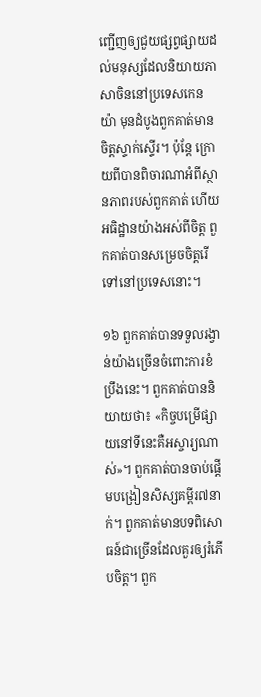ញ្ជើញឲ្យជួយផ្សព្វផ្សាយដល់មនុស្សដែលនិយាយភាសាចិននៅប្រទេសកេនយ៉ា មុនដំបូងពួកគាត់មានចិត្តស្ទាក់ស្ទើរ។ ប៉ុន្តែ ក្រោយពីបានពិចារណាអំពីស្ថានភាពរបស់ពួកគាត់ ហើយអធិដ្ឋានយ៉ាងអស់ពីចិត្ត ពួកគាត់បានសម្រេចចិត្តរើទៅនៅប្រទេសនោះ។

១៦ ពួកគាត់បានទទួលរង្វាន់យ៉ាងច្រើនចំពោះការខំប្រឹងនេះ។ ពួកគាត់បាននិយាយថា៖ «កិច្ចបម្រើផ្សាយនៅទីនេះគឺអស្ចារ្យណាស់»។ ពួកគាត់បានចាប់ផ្ដើមបង្រៀនសិស្សគម្ពីរ៧នាក់។ ពួកគាត់មានបទពិសោធន៍ជាច្រើនដែលគួរឲ្យរំភើបចិត្ត។ ពួក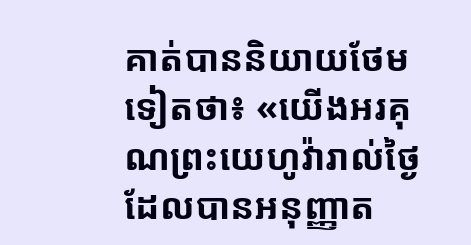គាត់បាននិយាយថែមទៀតថា៖ «យើងអរគុណព្រះយេហូវ៉ារាល់ថ្ងៃ ដែលបានអនុញ្ញាត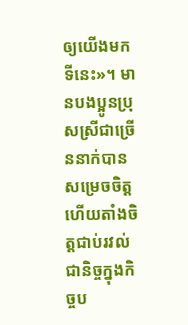ឲ្យយើងមកទីនេះ»។ មានបងប្អូនប្រុសស្រីជាច្រើននាក់បានសម្រេចចិត្ត ហើយតាំងចិត្តជាប់រវល់ជានិច្ចក្នុងកិច្ចប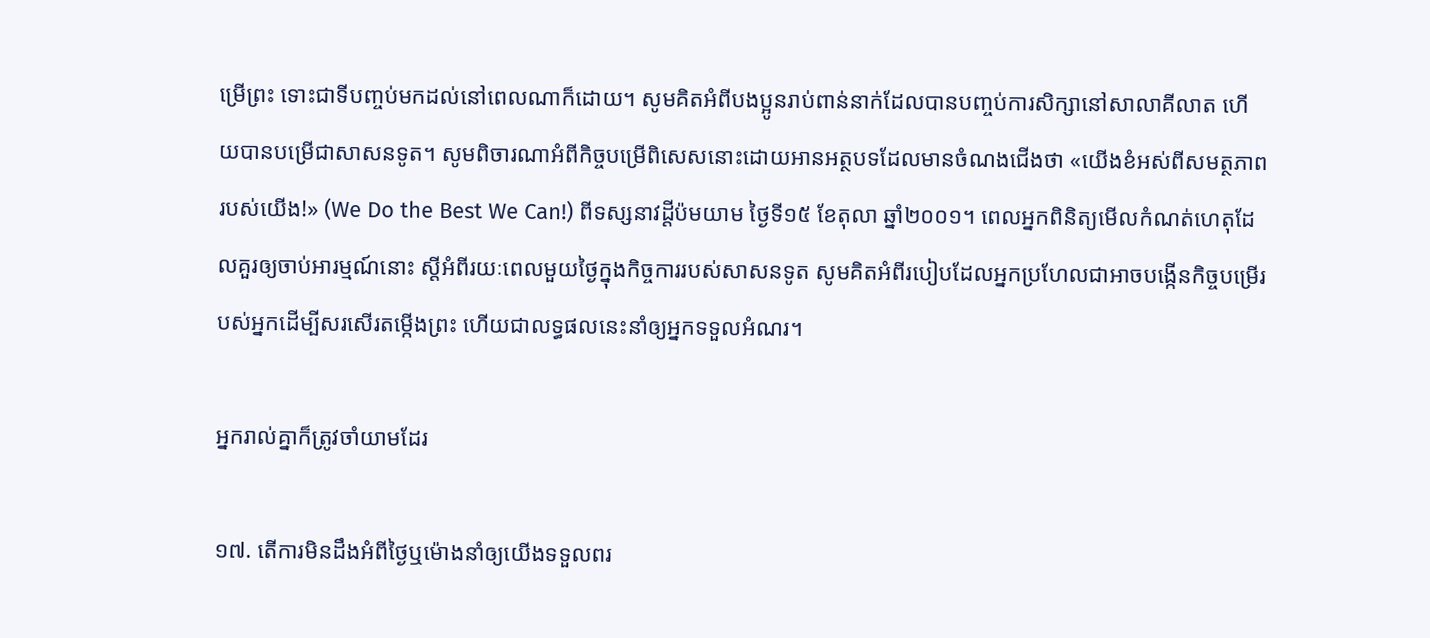ម្រើព្រះ ទោះជាទីបញ្ចប់មកដល់នៅពេលណាក៏ដោយ។ សូមគិតអំពីបងប្អូនរាប់ពាន់នាក់ដែលបានបញ្ចប់ការសិក្សានៅសាលាគីលាត ហើយបានបម្រើជាសាសនទូត។ សូមពិចារណាអំពីកិច្ចបម្រើពិសេសនោះដោយអានអត្ថបទដែលមានចំណងជើងថា «យើងខំអស់ពីសមត្ថភាពរបស់យើង!» (We Do the Best We Can!) ពីទស្សនាវដ្ដីប៉មយាម ថ្ងៃទី១៥ ខែតុលា ឆ្នាំ២០០១។ ពេលអ្នកពិនិត្យមើលកំណត់ហេតុដែលគួរឲ្យចាប់អារម្មណ៍នោះ ស្តីអំពីរយៈពេលមួយថ្ងៃក្នុងកិច្ចការរបស់សាសនទូត សូមគិតអំពីរបៀបដែលអ្នកប្រហែលជាអាចបង្កើនកិច្ចបម្រើរបស់អ្នកដើម្បីសរសើរតម្កើងព្រះ ហើយជាលទ្ធផលនេះនាំឲ្យអ្នកទទួលអំណរ។

អ្នករាល់គ្នាក៏ត្រូវចាំយាមដែរ

១៧. តើការមិនដឹងអំពីថ្ងៃឬម៉ោងនាំឲ្យយើងទទួលពរ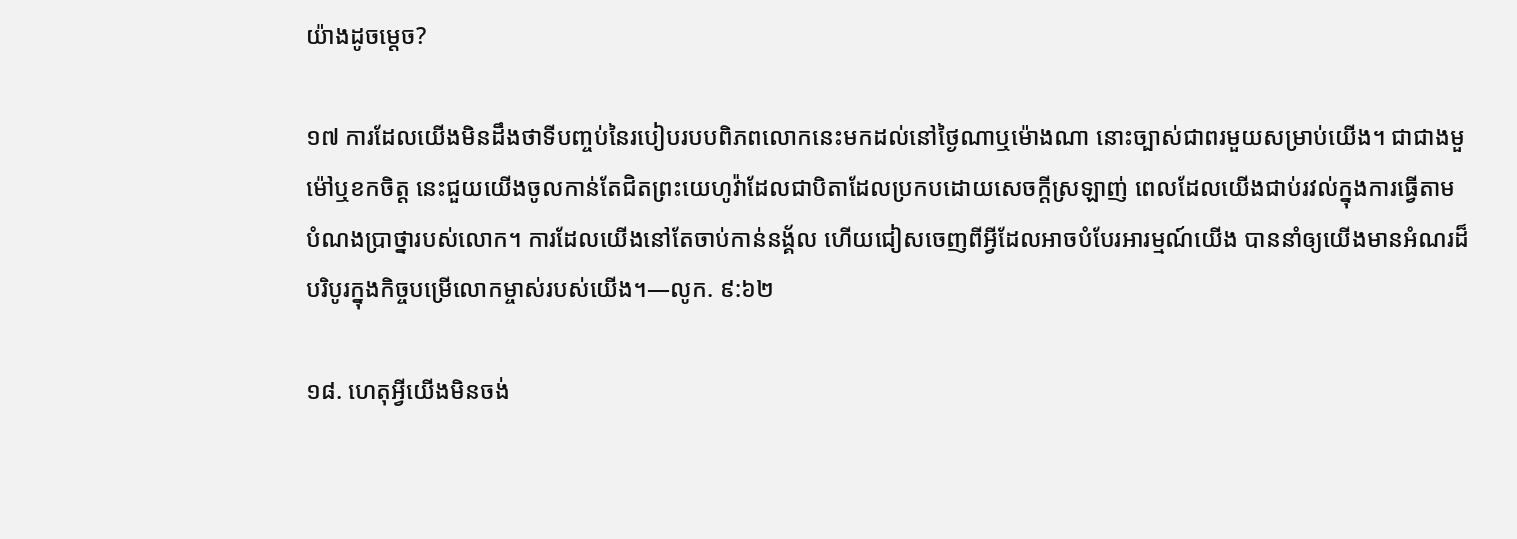យ៉ាងដូចម្ដេច?

១៧ ការដែលយើងមិនដឹងថាទីបញ្ចប់នៃរបៀបរបបពិភពលោកនេះមកដល់នៅថ្ងៃណាឬម៉ោងណា នោះច្បាស់ជាពរមួយសម្រាប់យើង។ ជាជាងមួម៉ៅឬខកចិត្ត នេះជួយយើងចូលកាន់តែជិតព្រះយេហូវ៉ាដែលជាបិតាដែលប្រកបដោយសេចក្ដីស្រឡាញ់ ពេលដែលយើងជាប់រវល់ក្នុងការធ្វើតាមបំណងប្រាថ្នារបស់លោក។ ការដែលយើងនៅតែចាប់កាន់នង្គ័ល ហើយជៀសចេញពីអ្វីដែលអាចបំបែរអារម្មណ៍យើង បាននាំឲ្យយើងមានអំណរដ៏បរិបូរក្នុងកិច្ចបម្រើលោកម្ចាស់របស់យើង។—លូក. ៩:៦២

១៨. ហេតុអ្វីយើងមិនចង់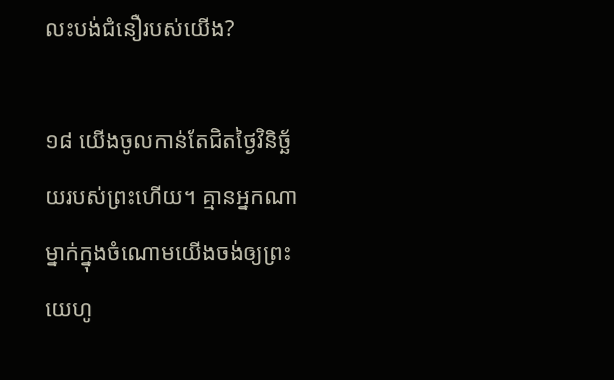លះបង់ជំនឿរបស់យើង?

១៨ យើងចូលកាន់តែជិតថ្ងៃវិនិច្ឆ័យរបស់ព្រះហើយ។ គ្មានអ្នកណាម្នាក់ក្នុងចំណោមយើងចង់ឲ្យព្រះយេហូ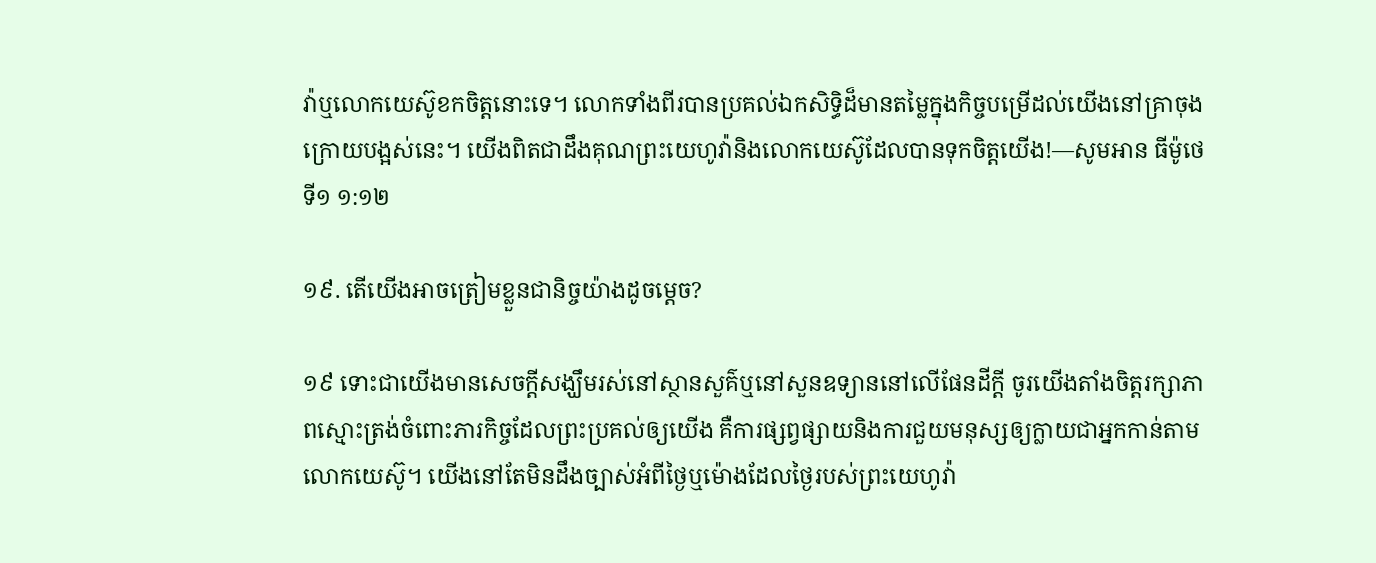វ៉ាឬលោកយេស៊ូខកចិត្តនោះទេ។ លោកទាំងពីរបានប្រគល់ឯកសិទ្ធិដ៏មានតម្លៃក្នុងកិច្ចបម្រើដល់យើងនៅគ្រាចុងក្រោយបង្អស់នេះ។ យើងពិតជាដឹងគុណព្រះយេហូវ៉ានិងលោកយេស៊ូដែលបានទុកចិត្តយើង!—សូមអាន ធីម៉ូថេទី១ ១:១២

១៩. តើយើងអាចត្រៀមខ្លួនជានិច្ចយ៉ាងដូចម្ដេច?

១៩ ទោះជាយើងមានសេចក្ដីសង្ឃឹមរស់នៅស្ថានសួគ៌ឬនៅសួនឧទ្យាននៅលើផែនដីក្ដី ចូរយើងតាំងចិត្តរក្សាភាពស្មោះត្រង់ចំពោះភារកិច្ចដែលព្រះប្រគល់ឲ្យយើង គឺការផ្សព្វផ្សាយនិងការជួយមនុស្សឲ្យក្លាយជាអ្នកកាន់តាមលោកយេស៊ូ។ យើងនៅតែមិនដឹងច្បាស់អំពីថ្ងៃឬម៉ោងដែលថ្ងៃរបស់ព្រះយេហូវ៉ា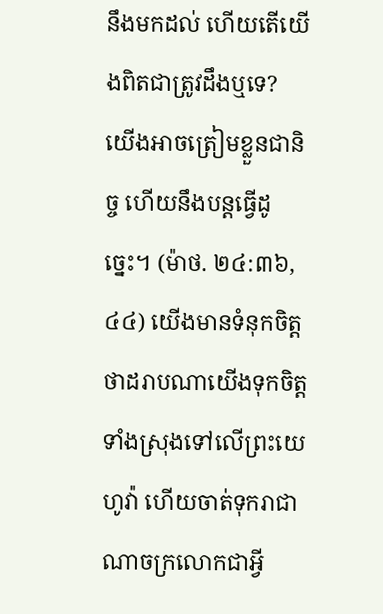នឹងមកដល់ ហើយតើយើងពិតជាត្រូវដឹងឬទេ? យើងអាចត្រៀមខ្លួនជានិច្ច ហើយនឹងបន្តធ្វើដូច្នេះ។ (ម៉ាថ. ២៤:៣៦, ៤៤) យើងមានទំនុកចិត្តថាដរាបណាយើងទុកចិត្តទាំងស្រុងទៅលើព្រះយេហូវ៉ា ហើយចាត់ទុករាជាណាចក្រលោកជាអ្វី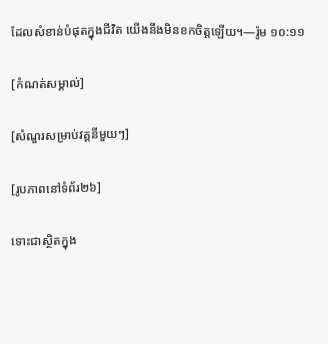ដែលសំខាន់បំផុតក្នុងជីវិត យើងនឹងមិនខកចិត្តឡើយ។—រ៉ូម ១០:១១

[កំណត់សម្គាល់]

[សំណួរសម្រាប់វគ្គនីមួយៗ]

[រូបភាពនៅទំព័រ២៦]

ទោះជាស្ថិតក្នុង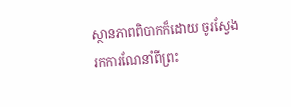ស្ថានភាពពិបាកក៏ដោយ ចូរស្វែងរកការណែនាំពីព្រះ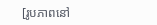[រូបភាពនៅ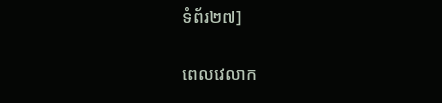ទំព័រ២៧]

ពេលវេលាក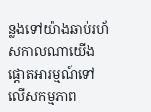ន្លងទៅយ៉ាងឆាប់រហ័សកាលណាយើង ផ្ដោតអារម្មណ៍ទៅលើសកម្មភាព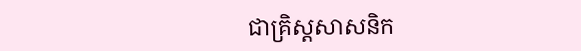ជាគ្រិស្តសាសនិក